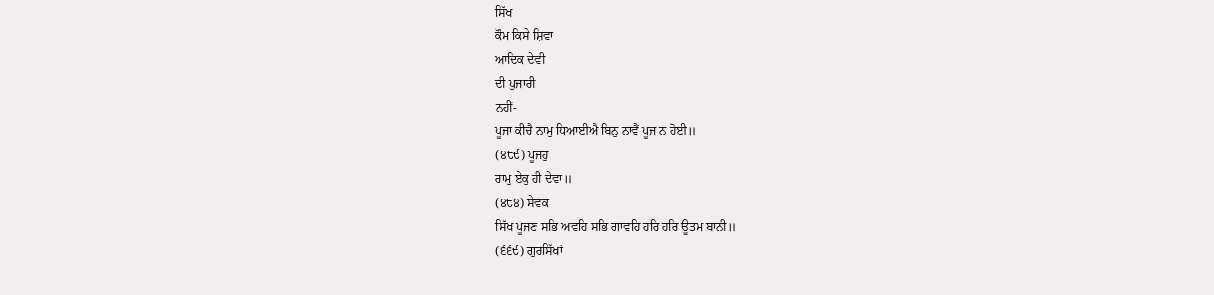ਸਿੱਖ
ਕੌਮ ਕਿਸੇ ਸ਼ਿਵਾ
ਆਦਿਕ ਦੇਵੀ
ਦੀ ਪੁਜਾਰੀ
ਨਹੀਂ-
ਪੂਜਾ ਕੀਚੈ ਨਾਮੁ ਧਿਆਈਐ ਬਿਨੁ ਨਾਵੈਂ ਪੂਜ ਨ ਹੋਈ॥
(੪੮੯) ਪੂਜਹੁ
ਰਾਮੁ ਏਕੁ ਹੀ ਦੇਵਾ॥
(੪੮੪) ਸੇਵਕ
ਸਿੱਖ ਪੂਜਣ ਸਭਿ ਅਵਹਿ ਸਭਿ ਗਾਵਹਿ ਹਰਿ ਹਰਿ ਊਤਮ ਬਾਨੀ॥
(੬੬੯) ਗੁਰਸਿੱਖਾਂ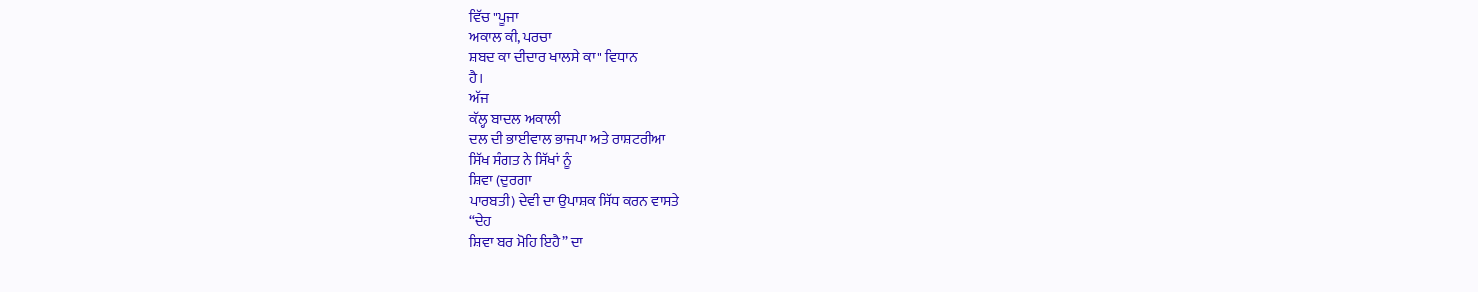ਵਿੱਚ "ਪੂਜਾ
ਅਕਾਲ ਕੀ, ਪਰਚਾ
ਸ਼ਬਦ ਕਾ ਦੀਦਾਰ ਖਾਲਸੇ ਕਾ" ਵਿਧਾਨ
ਹੈ।
ਅੱਜ
ਕੱਲ੍ਹ ਬਾਦਲ ਅਕਾਲੀ
ਦਲ ਦੀ ਭਾਈਵਾਲ ਭਾਜਪਾ ਅਤੇ ਰਾਸ਼ਟਰੀਆ
ਸਿੱਖ ਸੰਗਤ ਨੇ ਸਿੱਖਾਂ ਨੂੰ
ਸ਼ਿਵਾ (ਦੁਰਗਾ
ਪਾਰਬਤੀ) ਦੇਵੀ ਦਾ ਉਪਾਸ਼ਕ ਸਿੱਧ ਕਰਨ ਵਾਸਤੇ
“ਦੇਹ
ਸ਼ਿਵਾ ਬਰ ਮੋਹਿ ਇਹੈ” ਦਾ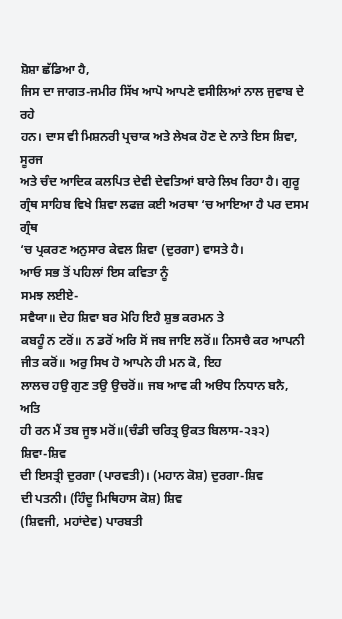ਸ਼ੋਸ਼ਾ ਛੱਡਿਆ ਹੈ,
ਜਿਸ ਦਾ ਜਾਗਤ-ਜਮੀਰ ਸਿੱਖ ਆਪੋ ਆਪਣੇ ਵਸੀਲਿਆਂ ਨਾਲ ਜੁਵਾਬ ਦੇ ਰਹੇ
ਹਨ। ਦਾਸ ਵੀ ਮਿਸ਼ਨਰੀ ਪ੍ਰਚਾਕ ਅਤੇ ਲੇਖਕ ਹੋਣ ਦੇ ਨਾਤੇ ਇਸ ਸ਼ਿਵਾ, ਸੂਰਜ
ਅਤੇ ਚੰਦ ਆਦਿਕ ਕਲਪਿਤ ਦੇਵੀ ਦੇਵਤਿਆਂ ਬਾਰੇ ਲਿਖ ਰਿਹਾ ਹੈ। ਗੁਰੂ
ਗ੍ਰੰਥ ਸਾਹਿਬ ਵਿਖੇ ਸ਼ਿਵਾ ਲਫਜ਼ ਕਈ ਅਰਥਾ ‘ਚ ਆਇਆ ਹੈ ਪਰ ਦਸਮ ਗ੍ਰੰਥ
‘ਚ ਪ੍ਰਕਰਣ ਅਨੁਸਾਰ ਕੇਵਲ ਸ਼ਿਵਾ (ਦੁਰਗਾ) ਵਾਸਤੇ ਹੈ।
ਆਓ ਸਭ ਤੋਂ ਪਹਿਲਾਂ ਇਸ ਕਵਿਤਾ ਨੂੰ
ਸਮਝ ਲਈਏ-
ਸਵੈਯਾ॥ ਦੇਹ ਸ਼ਿਵਾ ਬਰ ਮੋਹਿ ਇਹੈ ਸ਼ੁਭ ਕਰਮਨ ਤੇ
ਕਬਹੂੰ ਨ ਟਰੋਂ॥ ਨ ਡਰੋਂ ਅਰਿ ਸੋਂ ਜਬ ਜਾਇ ਲਰੋਂ॥ ਨਿਸਚੈ ਕਰ ਆਪਨੀ
ਜੀਤ ਕਰੋਂ॥ ਅਰੁ ਸਿਖ ਹੋ ਆਪਨੇ ਹੀ ਮਨ ਕੋ, ਇਹ
ਲਾਲਚ ਹਉ ਗੁਣ ਤਉ ਉਚਰੋਂ॥ ਜਬ ਆਵ ਕੀ ਅੳਧ ਨਿਧਾਨ ਬਨੈ, ਅਤਿ
ਹੀ ਰਨ ਮੈਂ ਤਬ ਜੂਝ ਮਰੋਂ॥(ਚੰਡੀ ਚਰਿਤ੍ਰ ਉਕਤ ਬਿਲਾਸ-੨੩੨)
ਸ਼ਿਵਾ-ਸ਼ਿਵ
ਦੀ ਇਸਤ੍ਰੀ ਦੁਰਗਾ (ਪਾਰਵਤੀ)। (ਮਹਾਨ ਕੋਸ਼) ਦੁਰਗਾ-ਸ਼ਿਵ
ਦੀ ਪਤਨੀ। (ਹਿੰਦੂ ਮਿਥਿਹਾਸ ਕੋਸ਼) ਸ਼ਿਵ
(ਸ਼ਿਵਜੀ, ਮਹਾਂਦੇਵ) ਪਾਰਬਤੀ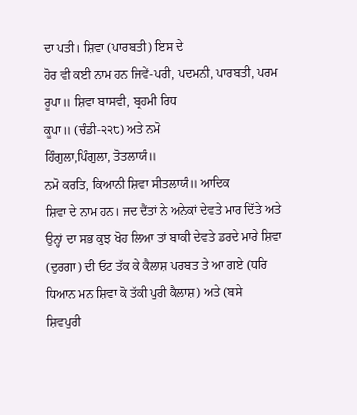ਦਾ ਪਤੀ। ਸ਼ਿਵਾ (ਪਾਰਬਤੀ) ਇਸ ਦੇ
ਹੋਰ ਵੀ ਕਈ ਨਾਮ ਹਨ ਜਿਵੇਂ-ਪਰੀ, ਪਦਮਨੀ, ਪਾਰਬਤੀ, ਪਰਮ
ਰੂਪਾ॥ ਸ਼ਿਵਾ ਬਾਸਵੀ, ਬ੍ਰਹਮੀ ਰਿਧ
ਕੂਪਾ॥ (ਚੰਡੀ-੨੨੮) ਅਤੇ ਨਮੋ
ਹਿੰਗੁਲਾ,ਪਿੰਗੁਲਾ, ਤੋਤਲਾਯੰ॥
ਨਮੋ ਕਰਤਿ, ਕਿਆਨੀ ਸ਼ਿਵਾ ਸੀਤਲਾਯੰ॥ ਆਦਿਕ
ਸ਼ਿਵਾ ਦੇ ਨਾਮ ਹਨ। ਜਦ ਦੈਂਤਾਂ ਨੇ ਅਨੇਕਾਂ ਦੇਵਤੇ ਮਾਰ ਦਿੱਤੇ ਅਤੇ
ਉਨ੍ਹਾਂ ਦਾ ਸਭ ਕੁਝ ਖੋਹ ਲਿਆ ਤਾਂ ਬਾਕੀ ਦੇਵਤੇ ਡਰਦੇ ਮਾਰੇ ਸ਼ਿਵਾ
(ਦੁਰਗਾ) ਦੀ ਓਟ ਤੱਕ ਕੇ ਕੈਲਾਸ਼ ਪਰਬਤ ਤੇ ਆ ਗਏ (ਧਰਿ
ਧਿਆਨ ਮਨ ਸ਼ਿਵਾ ਕੋ ਤੱਕੀ ਪੁਰੀ ਕੈਲਾਸ਼) ਅਤੇ (ਬਸੇ
ਸ਼ਿਵਪੁਰੀ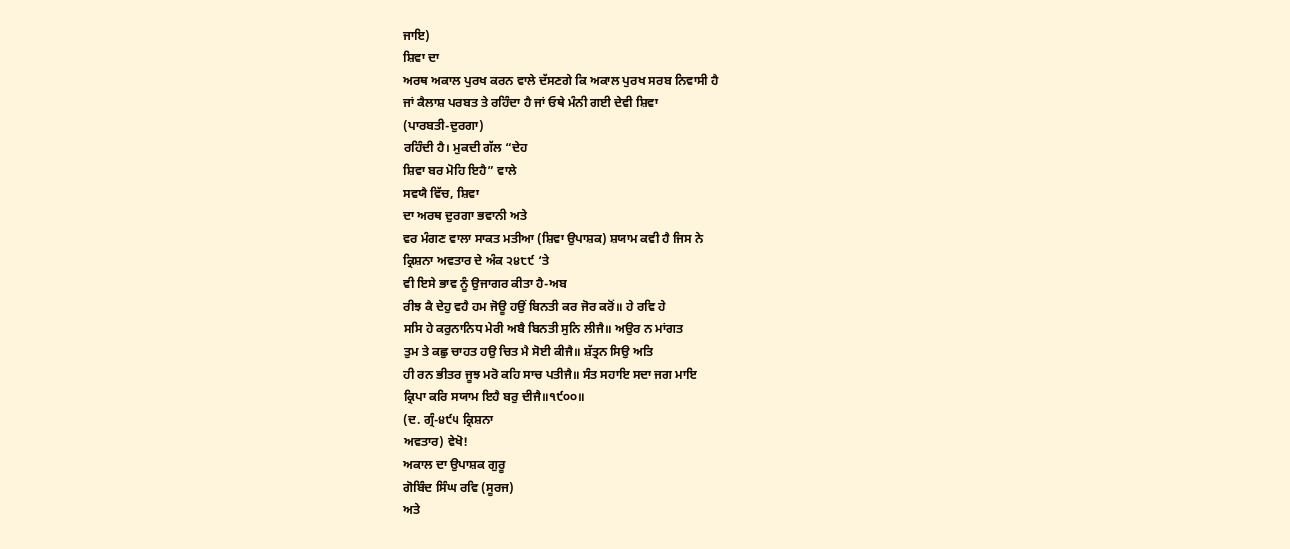ਜਾਇ)
ਸ਼ਿਵਾ ਦਾ
ਅਰਥ ਅਕਾਲ ਪੁਰਖ ਕਰਨ ਵਾਲੇ ਦੱਸਣਗੇ ਕਿ ਅਕਾਲ ਪੁਰਖ ਸਰਬ ਨਿਵਾਸੀ ਹੈ
ਜਾਂ ਕੈਲਾਸ਼ ਪਰਬਤ ਤੇ ਰਹਿੰਦਾ ਹੈ ਜਾਂ ਓਥੇ ਮੰਨੀ ਗਈ ਦੇਵੀ ਸ਼ਿਵਾ
(ਪਾਰਬਤੀ-ਦੁਰਗਾ)
ਰਹਿੰਦੀ ਹੈ। ਮੁਕਦੀ ਗੱਲ “ਦੇਹ
ਸ਼ਿਵਾ ਬਰ ਮੋਹਿ ਇਹੈ” ਵਾਲੇ
ਸਵਯੈ ਵਿੱਚ, ਸ਼ਿਵਾ
ਦਾ ਅਰਥ ਦੁਰਗਾ ਭਵਾਨੀ ਅਤੇ
ਵਰ ਮੰਗਣ ਵਾਲਾ ਸਾਕਤ ਮਤੀਆ (ਸ਼ਿਵਾ ਉਪਾਸ਼ਕ) ਸ਼ਯਾਮ ਕਵੀ ਹੈ ਜਿਸ ਨੇ
ਕ੍ਰਿਸ਼ਨਾ ਅਵਤਾਰ ਦੇ ਅੰਕ ੨੪੮੯ ‘ਤੇ
ਵੀ ਇਸੇ ਭਾਵ ਨੂੰ ਉਜਾਗਰ ਕੀਤਾ ਹੈ-ਅਬ
ਰੀਝ ਕੈ ਦੇਹੁ ਵਹੈ ਹਮ ਜੋਊ ਹਉਂ ਬਿਨਤੀ ਕਰ ਜੋਰ ਕਰੋਂ॥ ਹੇ ਰਵਿ ਹੇ
ਸਸਿ ਹੇ ਕਰੁਨਾਨਿਧ ਮੇਰੀ ਅਬੈ ਬਿਨਤੀ ਸੁਨਿ ਲੀਜੈ॥ ਅਉਰ ਨ ਮਾਂਗਤ
ਤੁਮ ਤੇ ਕਛੁ ਚਾਹਤ ਹਉ ਚਿਤ ਮੈ ਸੋਈ ਕੀਜੈ॥ ਸ਼ੱਤ੍ਰਨ ਸਿਉ ਅਤਿ
ਹੀ ਰਨ ਭੀਤਰ ਜੂਝ ਮਰੋ ਕਹਿ ਸਾਚ ਪਤੀਜੈ॥ ਸੰਤ ਸਹਾਇ ਸਦਾ ਜਗ ਮਾਇ
ਕ੍ਰਿਪਾ ਕਰਿ ਸਯਾਮ ਇਹੈ ਬਰੁ ਦੀਜੈ॥੧੯੦੦॥
(ਦ. ਗ੍ਰੰ-੪੯੫ ਕ੍ਰਿਸ਼ਨਾ
ਅਵਤਾਰ) ਵੇਖੋ!
ਅਕਾਲ ਦਾ ਉਪਾਸ਼ਕ ਗੁਰੂ
ਗੋਬਿੰਦ ਸਿੰਘ ਰਵਿ (ਸੂਰਜ)
ਅਤੇ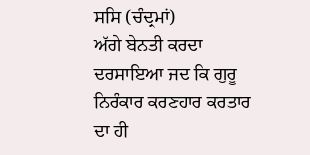ਸਸਿ (ਚੰਦ੍ਰਮਾਂ)
ਅੱਗੇ ਬੇਨਤੀ ਕਰਦਾ ਦਰਸਾਇਆ ਜਦ ਕਿ ਗੁਰੂ ਨਿਰੰਕਾਰ ਕਰਣਹਾਰ ਕਰਤਾਰ
ਦਾ ਹੀ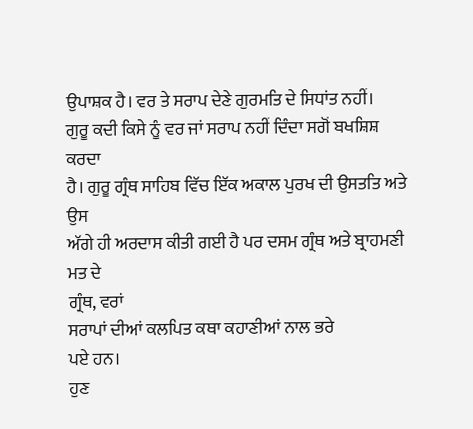ਉਪਾਸ਼ਕ ਹੈ। ਵਰ ਤੇ ਸਰਾਪ ਦੇਣੇ ਗੁਰਮਤਿ ਦੇ ਸਿਧਾਂਤ ਨਹੀਂ।
ਗੁਰੂ ਕਦੀ ਕਿਸੇ ਨੂੰ ਵਰ ਜਾਂ ਸਰਾਪ ਨਹੀਂ ਦਿੰਦਾ ਸਗੋਂ ਬਖਸ਼ਿਸ਼ ਕਰਦਾ
ਹੈ। ਗੁਰੂ ਗ੍ਰੰਥ ਸਾਹਿਬ ਵਿੱਚ ਇੱਕ ਅਕਾਲ ਪੁਰਖ ਦੀ ਉਸਤਤਿ ਅਤੇ ਉਸ
ਅੱਗੇ ਹੀ ਅਰਦਾਸ ਕੀਤੀ ਗਈ ਹੈ ਪਰ ਦਸਮ ਗ੍ਰੰਥ ਅਤੇ ਬ੍ਰਾਹਮਣੀ ਮਤ ਦੇ
ਗ੍ਰੰਥ, ਵਰਾਂ
ਸਰਾਪਾਂ ਦੀਆਂ ਕਲਪਿਤ ਕਥਾ ਕਹਾਣੀਆਂ ਨਾਲ ਭਰੇ
ਪਏ ਹਨ।
ਹੁਣ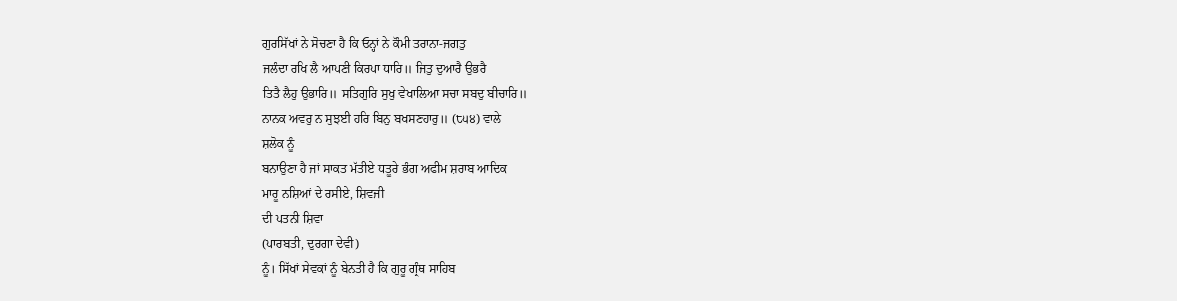ਗੁਰਸਿੱਖਾਂ ਨੇ ਸੋਚਣਾ ਹੈ ਕਿ ਓਨ੍ਹਾਂ ਨੇ ਕੌਮੀ ਤਰਾਨਾ-ਜਗਤੁ
ਜਲੰਦਾ ਰਖਿ ਲੈ ਆਪਣੀ ਕਿਰਪਾ ਧਾਰਿ॥ ਜਿਤੁ ਦੁਆਰੈ ਉਭਰੈ
ਤਿਤੈ ਲੈਹੁ ਉਭਾਰਿ॥ ਸਤਿਗੁਰਿ ਸੁਖੁ ਵੇਖਾਲਿਆ ਸਚਾ ਸਬਦੁ ਬੀਚਾਰਿ॥
ਨਾਨਕ ਅਵਰੁ ਨ ਸੁਝਈ ਹਰਿ ਬਿਨੁ ਬਖਸਣਹਾਰੁ॥ (੮੫੪) ਵਾਲੇ
ਸ਼ਲੋਕ ਨੂੰ
ਬਨਾਉਣਾ ਹੈ ਜਾਂ ਸਾਕਤ ਮੱਤੀਏ ਧਤੂਰੇ ਭੰਗ ਅਫੀਮ ਸ਼ਰਾਬ ਆਦਿਕ
ਮਾਰੂ ਨਸ਼ਿਆਂ ਦੇ ਰਸੀਏ, ਸ਼ਿਵਜੀ
ਦੀ ਪਤਨੀ ਸ਼ਿਵਾ
(ਪਾਰਬਤੀ, ਦੁਰਗਾ ਦੇਵੀ)
ਨੂੰ। ਸਿੱਖਾਂ ਸੇਵਕਾਂ ਨੂੰ ਬੇਨਤੀ ਹੈ ਕਿ ਗੁਰੂ ਗ੍ਰੰਥ ਸਾਹਿਬ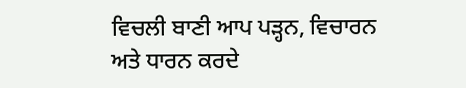ਵਿਚਲੀ ਬਾਣੀ ਆਪ ਪੜ੍ਹਨ, ਵਿਚਾਰਨ
ਅਤੇ ਧਾਰਨ ਕਰਦੇ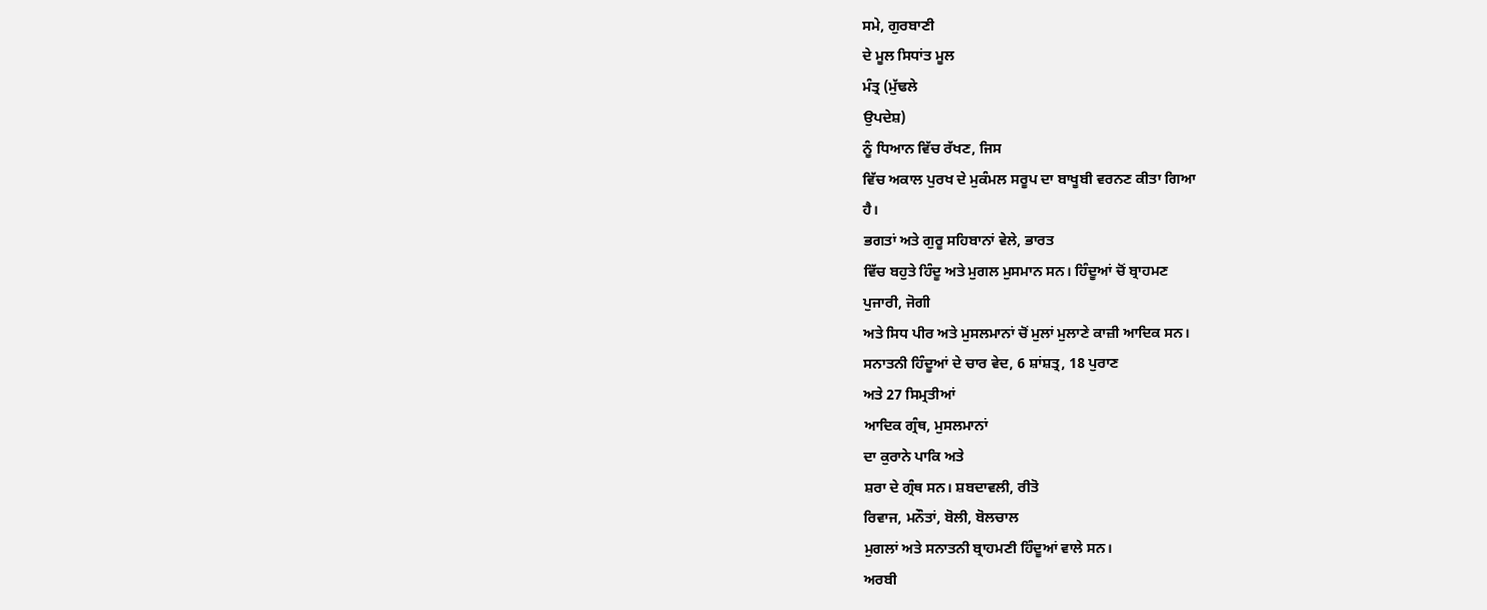ਸਮੇ, ਗੁਰਬਾਣੀ
ਦੇ ਮੂਲ ਸਿਧਾਂਤ ਮੂਲ
ਮੰਤ੍ਰ (ਮੁੱਢਲੇ
ਉਪਦੇਸ਼)
ਨੂੰ ਧਿਆਨ ਵਿੱਚ ਰੱਖਣ, ਜਿਸ
ਵਿੱਚ ਅਕਾਲ ਪੁਰਖ ਦੇ ਮੁਕੰਮਲ ਸਰੂਪ ਦਾ ਬਾਖੂਬੀ ਵਰਨਣ ਕੀਤਾ ਗਿਆ
ਹੈ।
ਭਗਤਾਂ ਅਤੇ ਗੁਰੂ ਸਹਿਬਾਨਾਂ ਵੇਲੇ, ਭਾਰਤ
ਵਿੱਚ ਬਹੁਤੇ ਹਿੰਦੂ ਅਤੇ ਮੁਗਲ ਮੁਸਮਾਨ ਸਨ। ਹਿੰਦੂਆਂ ਚੋਂ ਬ੍ਰਾਹਮਣ
ਪੁਜਾਰੀ, ਜੋਗੀ
ਅਤੇ ਸਿਧ ਪੀਰ ਅਤੇ ਮੁਸਲਮਾਨਾਂ ਚੋਂ ਮੁਲਾਂ ਮੁਲਾਣੇ ਕਾਜ਼ੀ ਆਦਿਕ ਸਨ।
ਸਨਾਤਨੀ ਹਿੰਦੂਆਂ ਦੇ ਚਾਰ ਵੇਦ, 6 ਸ਼ਾਂਸ਼ਤ੍ਰ, 18 ਪੁਰਾਣ
ਅਤੇ 27 ਸਿਮ੍ਰਤੀਆਂ
ਆਦਿਕ ਗ੍ਰੰਥ, ਮੁਸਲਮਾਨਾਂ
ਦਾ ਕੁਰਾਨੇ ਪਾਕਿ ਅਤੇ
ਸ਼ਰਾ ਦੇ ਗ੍ਰੰਥ ਸਨ। ਸ਼ਬਦਾਵਲੀ, ਰੀਤੋ
ਰਿਵਾਜ, ਮਨੌਤਾਂ, ਬੋਲੀ, ਬੋਲਚਾਲ
ਮੁਗਲਾਂ ਅਤੇ ਸਨਾਤਨੀ ਬ੍ਰਾਹਮਣੀ ਹਿੰਦੂਆਂ ਵਾਲੇ ਸਨ।
ਅਰਬੀ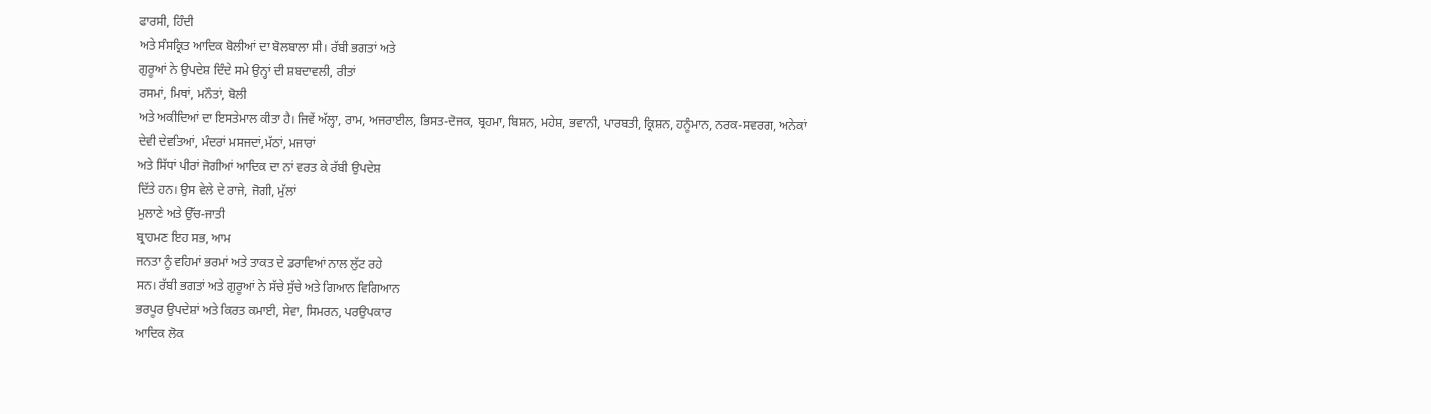ਫਾਰਸੀ, ਹਿੰਦੀ
ਅਤੇ ਸੰਸਕ੍ਰਿਤ ਆਦਿਕ ਬੋਲੀਆਂ ਦਾ ਬੋਲਬਾਲਾ ਸੀ। ਰੱਬੀ ਭਗਤਾਂ ਅਤੇ
ਗੁਰੂਆਂ ਨੇ ਉਪਦੇਸ਼ ਦਿੰਦੇ ਸਮੇ ਉਨ੍ਹਾਂ ਦੀ ਸ਼ਬਦਾਵਲੀ, ਰੀਤਾਂ
ਰਸਮਾਂ, ਮਿਥਾਂ, ਮਨੌਤਾਂ, ਬੋਲੀ
ਅਤੇ ਅਕੀਦਿਆਂ ਦਾ ਇਸਤੇਮਾਲ ਕੀਤਾ ਹੈ। ਜਿਵੇਂ ਅੱਲ੍ਹਾ, ਰਾਮ, ਅਜਰਾਈਲ, ਭਿਸਤ-ਦੋਜਕ, ਬ੍ਰਹਮਾ, ਬਿਸ਼ਨ, ਮਹੇਸ਼, ਭਵਾਨੀ, ਪਾਰਬਤੀ, ਕ੍ਰਿਸ਼ਨ, ਹਨੂੰਮਾਨ, ਨਰਕ-ਸਵਰਗ, ਅਨੇਕਾਂ
ਦੇਵੀ ਦੇਵਤਿਆਂ, ਮੰਦਰਾਂ ਮਸਜਦਾਂ,ਮੱਠਾਂ, ਮਜਾਰਾਂ
ਅਤੇ ਸਿੱਧਾਂ ਪੀਰਾਂ ਜੋਗੀਆਂ ਆਦਿਕ ਦਾ ਨਾਂ ਵਰਤ ਕੇ ਰੱਬੀ ਉਪਦੇਸ਼
ਦਿੱਤੇ ਹਨ। ਉਸ ਵੇਲੇ ਦੇ ਰਾਜੇ, ਜੋਗੀ, ਮੁੱਲਾਂ
ਮੁਲਾਣੇ ਅਤੇ ਉੱਚ-ਜਾਤੀ
ਬ੍ਰਾਹਮਣ ਇਹ ਸਭ, ਆਮ
ਜਨਤਾ ਨੂੰ ਵਹਿਮਾਂ ਭਰਮਾਂ ਅਤੇ ਤਾਕਤ ਦੇ ਡਰਾਵਿਆਂ ਨਾਲ ਲੁੱਟ ਰਹੇ
ਸਨ। ਰੱਬੀ ਭਗਤਾਂ ਅਤੇ ਗੁਰੂਆਂ ਨੇ ਸੱਚੇ ਸੁੱਚੇ ਅਤੇ ਗਿਆਨ ਵਿਗਿਆਨ
ਭਰਪੂਰ ਉਪਦੇਸ਼ਾਂ ਅਤੇ ਕਿਰਤ ਕਮਾਈ, ਸੇਵਾ, ਸਿਮਰਨ, ਪਰਉਪਕਾਰ
ਆਦਿਕ ਲੋਕ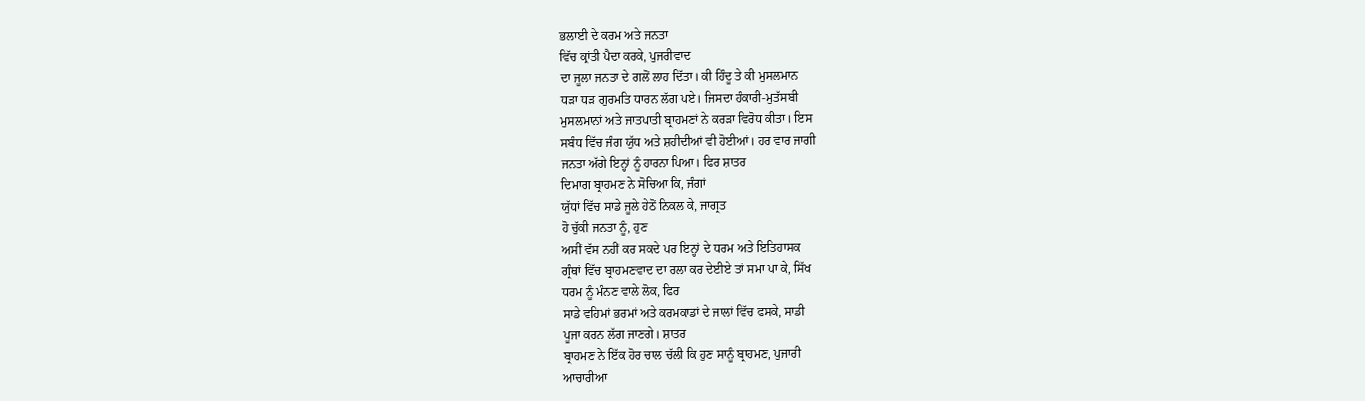ਭਲਾਈ ਦੇ ਕਰਮ ਅਤੇ ਜਨਤਾ
ਵਿੱਚ ਕ੍ਰਾਂਤੀ ਪੈਦਾ ਕਰਕੇ, ਪੁਜਰੀਵਾਦ
ਦਾ ਜੂਲਾ ਜਨਤਾ ਦੇ ਗਲੋਂ ਲਾਹ ਦਿੱਤਾ। ਕੀ ਹਿੰਦੂ ਤੇ ਕੀ ਮੁਸਲਮਾਨ
ਧੜਾ ਧੜ ਗੁਰਮਤਿ ਧਾਰਨ ਲੱਗ ਪਏ। ਜਿਸਦਾ ਹੰਕਾਰੀ-ਮੁਤੱਸਬੀ
ਮੁਸਲਮਾਨਾਂ ਅਤੇ ਜਾਤਪਾਤੀ ਬ੍ਰਾਹਮਣਾਂ ਨੇ ਕਰੜਾ ਵਿਰੋਧ ਕੀਤਾ। ਇਸ
ਸਬੰਧ ਵਿੱਚ ਜੰਗ ਯੁੱਧ ਅਤੇ ਸ਼ਹੀਦੀਆਂ ਵੀ ਹੋਈਆਂ। ਹਰ ਵਾਰ ਜਾਗੀ
ਜਨਤਾ ਅੱਗੇ ਇਨ੍ਹਾਂ ਨੂੰ ਹਾਰਨਾ ਪਿਆ। ਫਿਰ ਸ਼ਾਤਰ
ਦਿਮਾਗ ਬ੍ਰਾਹਮਣ ਨੇ ਸੋਚਿਆ ਕਿ, ਜੰਗਾਂ
ਯੁੱਧਾਂ ਵਿੱਚ ਸਾਡੇ ਜੂਲੇ ਹੇਠੋਂ ਨਿਕਲ ਕੇ, ਜਾਗ੍ਰਤ
ਹੋ ਚੁੱਕੀ ਜਨਤਾ ਨੂੰ, ਹੁਣ
ਅਸੀਂ ਵੱਸ ਨਹੀਂ ਕਰ ਸਕਦੇ ਪਰ ਇਨ੍ਹਾਂ ਦੇ ਧਰਮ ਅਤੇ ਇਤਿਹਾਸਕ
ਗ੍ਰੰਥਾਂ ਵਿੱਚ ਬ੍ਰਾਹਮਣਵਾਦ ਦਾ ਰਲਾ ਕਰ ਦੇਈਏ ਤਾਂ ਸਮਾ ਪਾ ਕੇ, ਸਿੱਖ
ਧਰਮ ਨੂੰ ਮੰਨਣ ਵਾਲੇ ਲੋਕ, ਫਿਰ
ਸਾਡੇ ਵਹਿਮਾਂ ਭਰਮਾਂ ਅਤੇ ਕਰਮਕਾਡਾਂ ਦੇ ਜਾਲਾਂ ਵਿੱਚ ਫਸਕੇ, ਸਾਡੀ
ਪੂਜਾ ਕਰਨ ਲੱਗ ਜਾਣਗੇ। ਸ਼ਾਤਰ
ਬ੍ਰਾਹਮਣ ਨੇ ਇੱਕ ਹੋਰ ਚਾਲ ਚੱਲੀ ਕਿ ਹੁਣ ਸਾਨੂੰ ਬ੍ਰਾਹਮਣ, ਪੁਜਾਰੀ
ਆਚਾਰੀਆ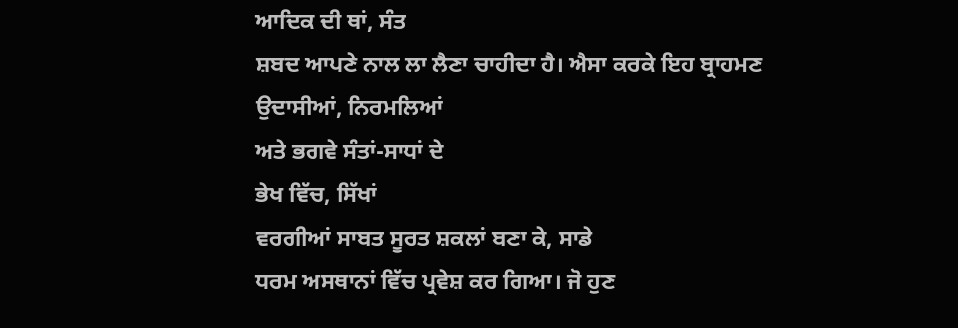ਆਦਿਕ ਦੀ ਥਾਂ, ਸੰਤ
ਸ਼ਬਦ ਆਪਣੇ ਨਾਲ ਲਾ ਲੈਣਾ ਚਾਹੀਦਾ ਹੈ। ਐਸਾ ਕਰਕੇ ਇਹ ਬ੍ਰਾਹਮਣ
ਉਦਾਸੀਆਂ, ਨਿਰਮਲਿਆਂ
ਅਤੇ ਭਗਵੇ ਸੰਤਾਂ-ਸਾਧਾਂ ਦੇ
ਭੇਖ ਵਿੱਚ, ਸਿੱਖਾਂ
ਵਰਗੀਆਂ ਸਾਬਤ ਸੂਰਤ ਸ਼ਕਲਾਂ ਬਣਾ ਕੇ, ਸਾਡੇ
ਧਰਮ ਅਸਥਾਨਾਂ ਵਿੱਚ ਪ੍ਰਵੇਸ਼ ਕਰ ਗਿਆ। ਜੋ ਹੁਣ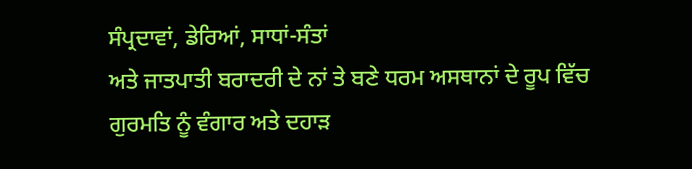ਸੰਪ੍ਰਦਾਵਾਂ, ਡੇਰਿਆਂ, ਸਾਧਾਂ-ਸੰਤਾਂ
ਅਤੇ ਜਾਤਪਾਤੀ ਬਰਾਦਰੀ ਦੇ ਨਾਂ ਤੇ ਬਣੇ ਧਰਮ ਅਸਥਾਨਾਂ ਦੇ ਰੂਪ ਵਿੱਚ
ਗੁਰਮਤਿ ਨੂੰ ਵੰਗਾਰ ਅਤੇ ਦਹਾੜ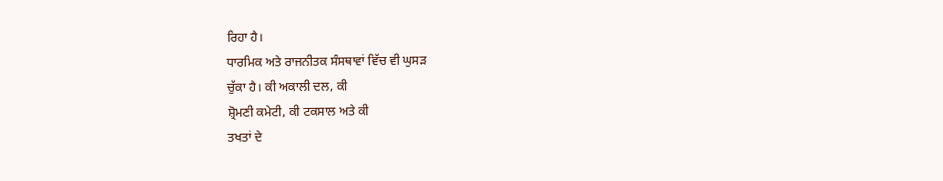ਰਿਹਾ ਹੈ।
ਧਾਰਮਿਕ ਅਤੇ ਰਾਜਨੀਤਕ ਸੰਸਥਾਵਾਂ ਵਿੱਚ ਵੀ ਘੁਸੜ
ਚੁੱਕਾ ਹੈ। ਕੀ ਅਕਾਲੀ ਦਲ, ਕੀ
ਸ਼੍ਰੋਮਣੀ ਕਮੇਟੀ, ਕੀ ਟਕਸਾਲ ਅਤੇ ਕੀ
ਤਖਤਾਂ ਦੇ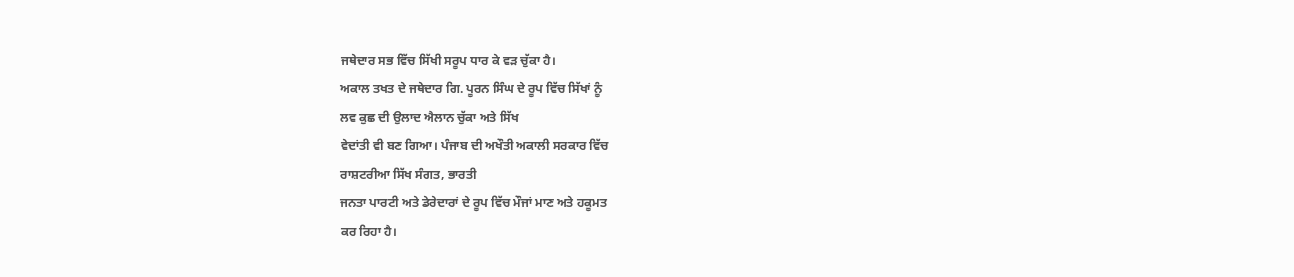ਜਥੇਦਾਰ ਸਭ ਵਿੱਚ ਸਿੱਖੀ ਸਰੂਪ ਧਾਰ ਕੇ ਵੜ ਚੁੱਕਾ ਹੈ।
ਅਕਾਲ ਤਖਤ ਦੇ ਜਥੇਦਾਰ ਗਿ. ਪੂਰਨ ਸਿੰਘ ਦੇ ਰੂਪ ਵਿੱਚ ਸਿੱਖਾਂ ਨੂੰ
ਲਵ ਕੁਛ ਦੀ ਉਲਾਦ ਐਲਾਨ ਚੁੱਕਾ ਅਤੇ ਸਿੱਖ
ਵੇਦਾਂਤੀ ਵੀ ਬਣ ਗਿਆ। ਪੰਜਾਬ ਦੀ ਅਖੌਤੀ ਅਕਾਲੀ ਸਰਕਾਰ ਵਿੱਚ
ਰਾਸ਼ਟਰੀਆ ਸਿੱਖ ਸੰਗਤ, ਭਾਰਤੀ
ਜਨਤਾ ਪਾਰਟੀ ਅਤੇ ਡੇਰੇਦਾਰਾਂ ਦੇ ਰੂਪ ਵਿੱਚ ਮੌਜਾਂ ਮਾਣ ਅਤੇ ਹਕੂਮਤ
ਕਰ ਰਿਹਾ ਹੈ।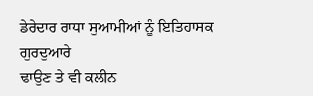ਡੇਰੇਦਾਰ ਰਾਧਾ ਸੁਆਮੀਆਂ ਨੂੰ ਇਤਿਹਾਸਕ ਗੁਰਦੁਆਰੇ
ਢਾਉਣ ਤੇ ਵੀ ਕਲੀਨ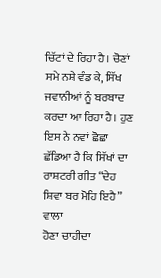ਚਿੱਟਾਂ ਦੇ ਰਿਹਾ ਹੈ। ਚੋਣਾਂ ਸਮੇ ਨਸ਼ੇ ਵੰਡ ਕੇ, ਸਿੱਖ
ਜਵਾਨੀਆਂ ਨੂੰ ਬਰਬਾਦ ਕਰਦਾ ਆ ਰਿਹਾ ਹੈ। ਹੁਣ ਇਸ ਨੇ ਨਵਾਂ ਛੋਛਾ
ਛੱਡਿਆ ਹੈ ਕਿ ਸਿੱਖਾਂ ਦਾ ਰਾਸ਼ਟਰੀ ਗੀਤ “ਦੇਹ
ਸ਼ਿਵਾ ਬਰ ਮੋਹਿ ਇਹੈ” ਵਾਲਾ
ਹੋਣਾ ਚਾਹੀਦਾ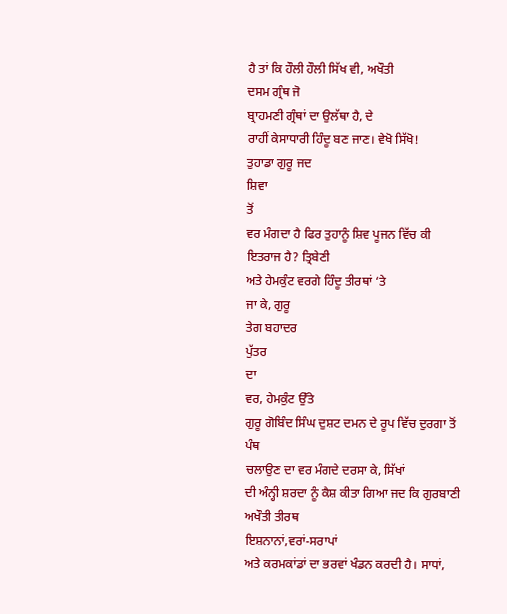ਹੈ ਤਾਂ ਕਿ ਹੌਲੀ ਹੌਲੀ ਸਿੱਖ ਵੀ, ਅਖੌਤੀ
ਦਸਮ ਗ੍ਰੰਥ ਜੋ
ਬ੍ਰਾਹਮਣੀ ਗ੍ਰੰਥਾਂ ਦਾ ਉਲੱਥਾ ਹੈ, ਦੇ
ਰਾਹੀਂ ਕੇਸਾਧਾਰੀ ਹਿੰਦੂ ਬਣ ਜਾਣ। ਵੇਖੋ ਸਿੱਖੋ!
ਤੁਹਾਡਾ ਗੁਰੂ ਜਦ
ਸ਼ਿਵਾ
ਤੋਂ
ਵਰ ਮੰਗਦਾ ਹੈ ਫਿਰ ਤੁਹਾਨੂੰ ਸ਼ਿਵ ਪੂਜਨ ਵਿੱਚ ਕੀ ਇਤਰਾਜ ਹੈ? ਤ੍ਰਿਬੇਣੀ
ਅਤੇ ਹੇਮਕੁੰਟ ਵਰਗੇ ਹਿੰਦੂ ਤੀਰਥਾਂ ‘ਤੇ
ਜਾ ਕੇ, ਗੁਰੂ
ਤੇਗ ਬਹਾਦਰ
ਪੁੱਤਰ
ਦਾ
ਵਰ, ਹੇਮਕੁੰਟ ਉੱਤੇ
ਗੁਰੂ ਗੋਬਿੰਦ ਸਿੰਘ ਦੁਸ਼ਟ ਦਮਨ ਦੇ ਰੂਪ ਵਿੱਚ ਦੁਰਗਾ ਤੋਂ ਪੰਥ
ਚਲਾਉਣ ਦਾ ਵਰ ਮੰਗਦੇ ਦਰਸਾ ਕੇ, ਸਿੱਖਾਂ
ਦੀ ਅੰਨ੍ਹੀ ਸ਼ਰਦਾ ਨੂੰ ਕੈਸ਼ ਕੀਤਾ ਗਿਆ ਜਦ ਕਿ ਗੁਰਬਾਣੀ ਅਖੌਤੀ ਤੀਰਥ
ਇਸ਼ਨਾਨਾਂ,ਵਰਾਂ-ਸਰਾਪਾਂ
ਅਤੇ ਕਰਮਕਾਂਡਾਂ ਦਾ ਭਰਵਾਂ ਖੰਡਨ ਕਰਦੀ ਹੈ। ਸਾਧਾਂ,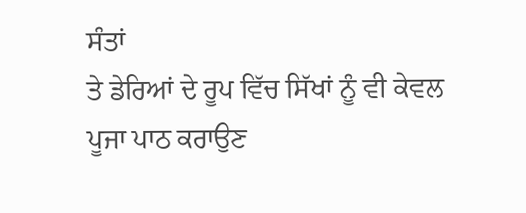ਸੰਤਾਂ
ਤੇ ਡੇਰਿਆਂ ਦੇ ਰੂਪ ਵਿੱਚ ਸਿੱਖਾਂ ਨੂੰ ਵੀ ਕੇਵਲ ਪੂਜਾ ਪਾਠ ਕਰਾਉਣ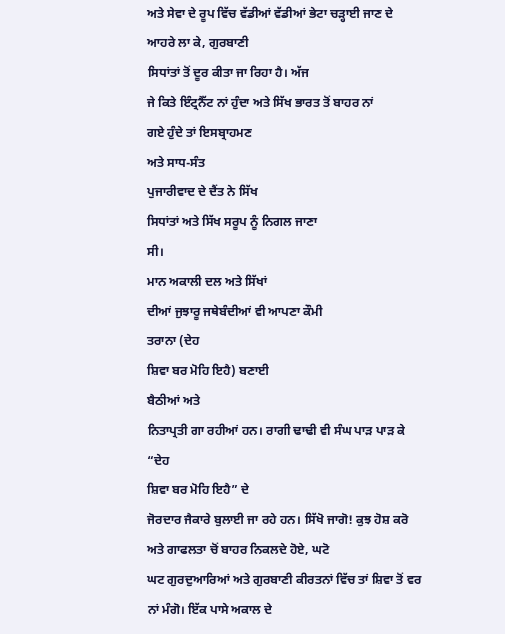ਅਤੇ ਸੇਵਾ ਦੇ ਰੂਪ ਵਿੱਚ ਵੱਡੀਆਂ ਵੱਡੀਆਂ ਭੇਟਾ ਚੜ੍ਹਾਈ ਜਾਣ ਦੇ
ਆਹਰੇ ਲਾ ਕੇ, ਗੁਰਬਾਣੀ
ਸਿਧਾਂਤਾਂ ਤੋਂ ਦੂਰ ਕੀਤਾ ਜਾ ਰਿਹਾ ਹੈ। ਅੱਜ
ਜੇ ਕਿਤੇ ਇੰਟ੍ਰਨੈੱਟ ਨਾਂ ਹੁੰਦਾ ਅਤੇ ਸਿੱਖ ਭਾਰਤ ਤੋਂ ਬਾਹਰ ਨਾਂ
ਗਏ ਹੁੰਦੇ ਤਾਂ ਇਸਬ੍ਰਾਹਮਣ
ਅਤੇ ਸਾਧ-ਸੰਤ
ਪੁਜਾਰੀਵਾਦ ਦੇ ਦੈਂਤ ਨੇ ਸਿੱਖ
ਸਿਧਾਂਤਾਂ ਅਤੇ ਸਿੱਖ ਸਰੂਪ ਨੂੰ ਨਿਗਲ ਜਾਣਾ
ਸੀ।
ਮਾਨ ਅਕਾਲੀ ਦਲ ਅਤੇ ਸਿੱਖਾਂ
ਦੀਆਂ ਜੁਝਾਰੂ ਜਥੇਬੰਦੀਆਂ ਵੀ ਆਪਣਾ ਕੌਮੀ
ਤਰਾਨਾ (ਦੇਹ
ਸ਼ਿਵਾ ਬਰ ਮੋਹਿ ਇਹੈ) ਬਣਾਈ
ਬੈਠੀਆਂ ਅਤੇ
ਨਿਤਾਪ੍ਰਤੀ ਗਾ ਰਹੀਆਂ ਹਨ। ਰਾਗੀ ਢਾਢੀ ਵੀ ਸੰਘ ਪਾੜ ਪਾੜ ਕੇ “ਦੇਹ
ਸ਼ਿਵਾ ਬਰ ਮੋਹਿ ਇਹੈ” ਦੇ
ਜੋਰਦਾਰ ਜੈਕਾਰੇ ਬੁਲਾਈ ਜਾ ਰਹੇ ਹਨ। ਸਿੱਖੋ ਜਾਗੋ! ਕੁਝ ਹੋਸ਼ ਕਰੋ
ਅਤੇ ਗਾਫਲਤਾ ਚੋਂ ਬਾਹਰ ਨਿਕਲਦੇ ਹੋਏ, ਘਟੋ
ਘਟ ਗੁਰਦੁਆਰਿਆਂ ਅਤੇ ਗੁਰਬਾਣੀ ਕੀਰਤਨਾਂ ਵਿੱਚ ਤਾਂ ਸ਼ਿਵਾ ਤੋਂ ਵਰ
ਨਾਂ ਮੰਗੋ। ਇੱਕ ਪਾਸੇ ਅਕਾਲ ਦੇ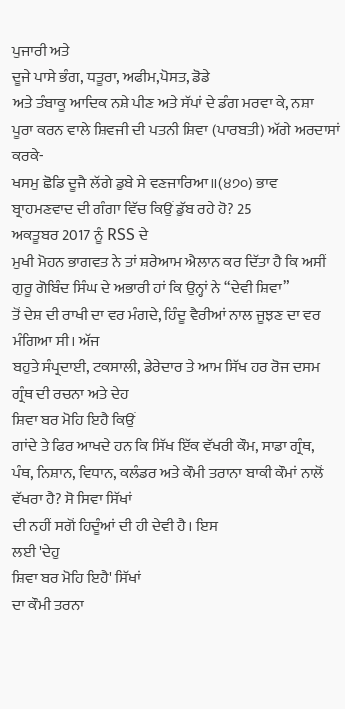ਪੁਜਾਰੀ ਅਤੇ
ਦੂਜੇ ਪਾਸੇ ਭੰਗ, ਧਤੂਰਾ, ਅਫੀਮ,ਪੋਸਤ, ਡੋਡੇ
ਅਤੇ ਤੰਬਾਕੂ ਆਦਿਕ ਨਸ਼ੇ ਪੀਣ ਅਤੇ ਸੱਪਾਂ ਦੇ ਡੰਗ ਮਰਵਾ ਕੇ, ਨਸ਼ਾ
ਪੂਰਾ ਕਰਨ ਵਾਲੇ ਸ਼ਿਵਜੀ ਦੀ ਪਤਨੀ ਸ਼ਿਵਾ (ਪਾਰਬਤੀ) ਅੱਗੇ ਅਰਦਾਸਾਂ
ਕਰਕੇ-
ਖਸਮੁ ਛੋਡਿ ਦੂਜੈ ਲੱਗੇ ਡੁਬੇ ਸੇ ਵਣਜਾਰਿਆ॥(੪੭੦) ਭਾਵ
ਬ੍ਰਾਹਮਣਵਾਦ ਦੀ ਗੰਗਾ ਵਿੱਚ ਕਿਉਂ ਡੁੱਬ ਰਹੇ ਹੋ? 25
ਅਕਤੂਬਰ 2017 ਨੂੰ RSS ਦੇ
ਮੁਖੀ ਮੋਹਨ ਭਾਗਵਤ ਨੇ ਤਾਂ ਸ਼ਰੇਆਮ ਐਲਾਨ ਕਰ ਦਿੱਤਾ ਹੈ ਕਿ ਅਸੀਂ
ਗੁਰੂ ਗੋਬਿੰਦ ਸਿੰਘ ਦੇ ਅਭਾਰੀ ਹਾਂ ਕਿ ਉਨ੍ਹਾਂ ਨੇ “ਦੇਵੀ ਸ਼ਿਵਾ”
ਤੋਂ ਦੇਸ਼ ਦੀ ਰਾਖੀ ਦਾ ਵਰ ਮੰਗਦੇ, ਹਿੰਦੂ ਵੈਰੀਆਂ ਨਾਲ ਜੂਝਣ ਦਾ ਵਰ
ਮੰਗਿਆ ਸੀ। ਅੱਜ
ਬਹੁਤੇ ਸੰਪ੍ਰਦਾਈ, ਟਕਸਾਲੀ, ਡੇਰੇਦਾਰ ਤੇ ਆਮ ਸਿੱਖ ਹਰ ਰੋਜ ਦਸਮ
ਗ੍ਰੰਥ ਦੀ ਰਚਨਾ ਅਤੇ ਦੇਹ
ਸ਼ਿਵਾ ਬਰ ਮੋਹਿ ਇਹੈ ਕਿਉਂ
ਗਾਂਦੇ ਤੇ ਫਿਰ ਆਖਦੇ ਹਨ ਕਿ ਸਿੱਖ ਇੱਕ ਵੱਖਰੀ ਕੌਮ, ਸਾਡਾ ਗ੍ਰੰਥ,
ਪੰਥ, ਨਿਸ਼ਾਨ, ਵਿਧਾਨ, ਕਲੰਡਰ ਅਤੇ ਕੌਮੀ ਤਰਾਨਾ ਬਾਕੀ ਕੌਮਾਂ ਨਾਲੋਂ
ਵੱਖਰਾ ਹੈ? ਸੋ ਸਿਵਾ ਸਿੱਖਾਂ
ਦੀ ਨਹੀਂ ਸਗੋਂ ਹਿਦੂੰਆਂ ਦੀ ਹੀ ਦੇਵੀ ਹੈ। ਇਸ
ਲਈ 'ਦੇਹੁ
ਸ਼ਿਵਾ ਬਰ ਮੋਹਿ ਇਹੈ' ਸਿੱਖਾਂ
ਦਾ ਕੌਮੀ ਤਰਨਾ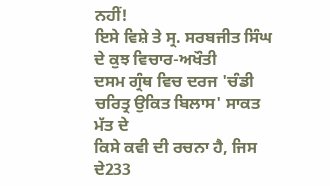ਨਹੀਂ!
ਇਸੇ ਵਿਸ਼ੇ ਤੇ ਸ੍ਰ. ਸਰਬਜੀਤ ਸਿੰਘ ਦੇ ਕੁਝ ਵਿਚਾਰ-ਅਖੌਤੀ
ਦਸਮ ਗ੍ਰੰਥ ਵਿਚ ਦਰਜ 'ਚੰਡੀ
ਚਰਿਤ੍ਰ ਉਕਿਤ ਬਿਲਾਸ' ਸਾਕਤ ਮੱਤ ਦੇ
ਕਿਸੇ ਕਵੀ ਦੀ ਰਚਨਾ ਹੈ, ਜਿਸ ਦੇ233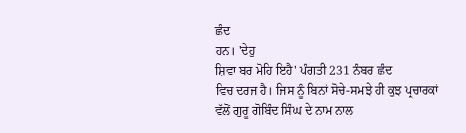ਛੰਦ
ਹਨ। 'ਦੇਹੁ
ਸ਼ਿਵਾ ਬਰ ਮੋਹਿ ਇਹੈ' ਪੰਗਤੀ 231 ਨੰਬਰ ਛੰਦ
ਵਿਚ ਦਰਜ ਹੈ। ਜਿਸ ਨੂੰ ਬਿਨਾਂ ਸੋਚੇ-ਸਮਝੇ ਹੀ ਕੁਝ ਪ੍ਰਚਾਰਕਾਂ
ਵੱਲੋਂ ਗੁਰੂ ਗੋਬਿੰਦ ਸਿੰਘ ਦੇ ਨਾਮ ਨਾਲ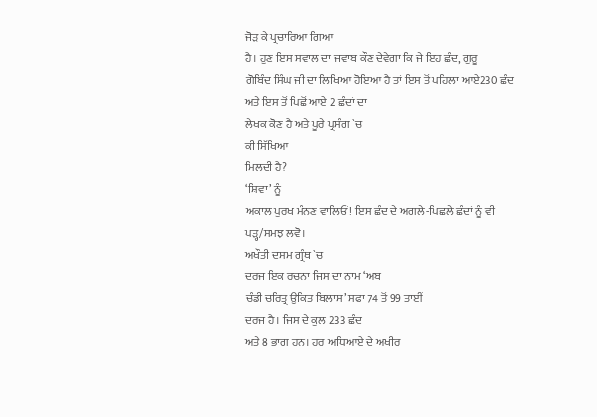ਜੋੜ ਕੇ ਪ੍ਰਚਾਰਿਆ ਗਿਆ
ਹੈ। ਹੁਣ ਇਸ ਸਵਾਲ ਦਾ ਜਵਾਬ ਕੌਣ ਦੇਵੇਗਾ ਕਿ ਜੇ ਇਹ ਛੰਦ, ਗੁਰੂ
ਗੋਬਿੰਦ ਸਿੰਘ ਜੀ ਦਾ ਲਿਖਿਆ ਹੋਇਆ ਹੈ ਤਾਂ ਇਸ ਤੋਂ ਪਹਿਲਾ ਆਏ230 ਛੰਦ
ਅਤੇ ਇਸ ਤੋਂ ਪਿਛੋਂ ਆਏ 2 ਛੰਦਾਂ ਦਾ
ਲੇਖਕ ਕੋਣ ਹੈ ਅਤੇ ਪੂਰੇ ਪ੍ਰਸੰਗ `ਚ
ਕੀ ਸਿੱਖਿਆ
ਮਿਲਦੀ ਹੈ?
‘ਸ਼ਿਵਾ’ ਨੂੰ
ਅਕਾਲ ਪੁਰਖ ਮੰਨਣ ਵਾਲਿਓਂ! ਇਸ ਛੰਦ ਦੇ ਅਗਲੇ-ਪਿਛਲੇ ਛੰਦਾਂ ਨੂੰ ਵੀ
ਪੜ੍ਹ/ਸਮਝ ਲਵੋ।
ਅਖੌਤੀ ਦਸਮ ਗ੍ਰੰਥ `ਚ
ਦਰਜ ਇਕ ਰਚਨਾ ਜਿਸ ਦਾ ਨਾਮ ‘ਅਬ
ਚੰਡੀ ਚਰਿਤ੍ਰ ਉਕਿਤ ਬਿਲਾਸ’ ਸਫਾ 74 ਤੋਂ 99 ਤਾਈਂ
ਦਰਜ ਹੈ। ਜਿਸ ਦੇ ਕੁਲ 233 ਛੰਦ
ਅਤੇ 8 ਭਾਗ ਹਨ। ਹਰ ਅਧਿਆਏ ਦੇ ਅਖੀਰ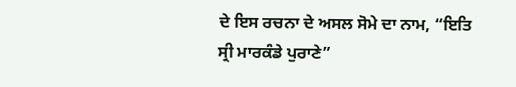ਦੇ ਇਸ ਰਚਨਾ ਦੇ ਅਸਲ ਸੋਮੇ ਦਾ ਨਾਮ, “ਇਤਿ
ਸ੍ਰੀ ਮਾਰਕੰਡੇ ਪੁਰਾਣੇ”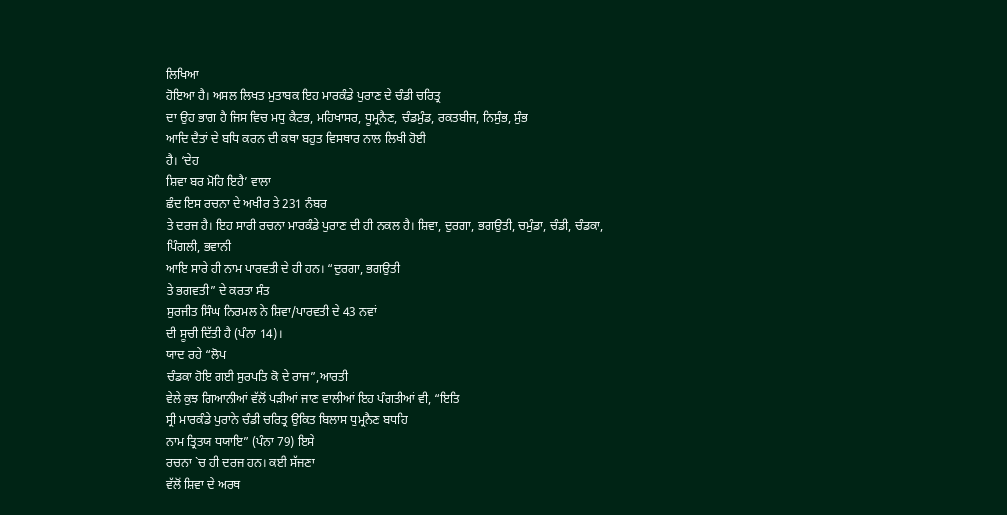ਲਿਖਿਆ
ਹੋਇਆ ਹੈ। ਅਸਲ ਲਿਖਤ ਮੁਤਾਬਕ ਇਹ ਮਾਰਕੰਡੇ ਪੁਰਾਣ ਦੇ ਚੰਡੀ ਚਰਿਤ੍ਰ
ਦਾ ਉਹ ਭਾਗ ਹੈ ਜਿਸ ਵਿਚ ਮਧੁ ਕੈਟਭ, ਮਹਿਖਾਸਰ, ਧੂਮ੍ਰਨੈਣ, ਚੰਡਮੁੰਡ, ਰਕਤਬੀਜ, ਨਿਸੁੰਭ, ਸੁੰਭ
ਆਦਿ ਦੈਤਾਂ ਦੇ ਬਧਿ ਕਰਨ ਦੀ ਕਥਾ ਬਹੁਤ ਵਿਸਥਾਰ ਨਾਲ ਲਿਖੀ ਹੋਈ
ਹੈ। ‘ਦੇਹ
ਸ਼ਿਵਾ ਬਰ ਮੋਹਿ ਇਹੈ’ ਵਾਲਾ
ਛੰਦ ਇਸ ਰਚਨਾ ਦੇ ਅਖੀਰ ਤੇ 231 ਨੰਬਰ
ਤੇ ਦਰਜ ਹੈ। ਇਹ ਸਾਰੀ ਰਚਨਾ ਮਾਰਕੰਡੇ ਪੁਰਾਣ ਦੀ ਹੀ ਨਕਲ ਹੈ। ਸ਼ਿਵਾ, ਦੁਰਗਾ, ਭਗਉਤੀ, ਚਮੁੰਡਾ, ਚੰਡੀ, ਚੰਡਕਾ, ਪਿੰਗਲੀ, ਭਵਾਨੀ
ਆਇ ਸਾਰੇ ਹੀ ਨਾਮ ਪਾਰਵਤੀ ਦੇ ਹੀ ਹਨ। “ਦੁਰਗਾ, ਭਗਉਤੀ
ਤੇ ਭਗਵਤੀ” ਦੇ ਕਰਤਾ ਸੰਤ
ਸੁਰਜੀਤ ਸਿੰਘ ਨਿਰਮਲ ਨੇ ਸ਼ਿਵਾ/ਪਾਰਵਤੀ ਦੇ 43 ਨਵਾਂ
ਦੀ ਸੂਚੀ ਦਿੱਤੀ ਹੈ (ਪੰਨਾ 14)।
ਯਾਦ ਰਹੇ “ਲੋਪ
ਚੰਡਕਾ ਹੋਇ ਗਈ ਸੁਰਪਤਿ ਕੋ ਦੇ ਰਾਜ”,ਆਰਤੀ
ਵੇਲੇ ਕੁਝ ਗਿਆਨੀਆਂ ਵੱਲੋਂ ਪੜੀਆਂ ਜਾਣ ਵਾਲੀਆਂ ਇਹ ਪੰਗਤੀਆਂ ਵੀ, “ਇਤਿ
ਸ੍ਰੀ ਮਾਰਕੰਡੇ ਪੁਰਾਨੇ ਚੰਡੀ ਚਰਿਤ੍ਰ ਉਕਿਤ ਬਿਲਾਸ ਧੁਮ੍ਰਨੈਣ ਬਧਹਿ
ਨਾਮ ਤ੍ਰਿਤਯ ਧਯਾਇ” (ਪੰਨਾ 79) ਇਸੇ
ਰਚਨਾ `ਚ ਹੀ ਦਰਜ ਹਨ। ਕਈ ਸੱਜਣਾ
ਵੱਲੋਂ ਸ਼ਿਵਾ ਦੇ ਅਰਥ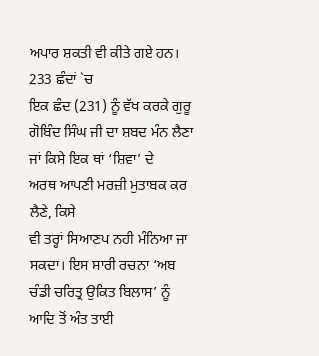ਅਪਾਰ ਸ਼ਕਤੀ ਵੀ ਕੀਤੇ ਗਏ ਹਨ। 233 ਛੰਦਾਂ `ਚ
ਇਕ ਛੰਦ (231) ਨੂੰ ਵੱਖ ਕਰਕੇ ਗੁਰੂ
ਗੋਬਿੰਦ ਸਿੰਘ ਜੀ ਦਾ ਸ਼ਬਦ ਮੰਨ ਲੈਣਾ ਜਾਂ ਕਿਸੇ ਇਕ ਥਾਂ ‘ਸ਼ਿਵਾ’ ਦੇ
ਅਰਥ ਆਪਣੀ ਮਰਜ਼ੀ ਮੁਤਾਬਕ ਕਰ ਲੈਣੇ, ਕਿਸੇ
ਵੀ ਤਰ੍ਹਾਂ ਸਿਆਣਪ ਨਹੀ ਮੰਨਿਆ ਜਾ ਸਕਦਾ। ਇਸ ਸਾਰੀ ਰਚਨਾ ‘ਅਬ
ਚੰਡੀ ਚਰਿਤ੍ਰ ਉਕਿਤ ਬਿਲਾਸ’ ਨੂੰ
ਆਦਿ ਤੋਂ ਅੰਤ ਤਾਈ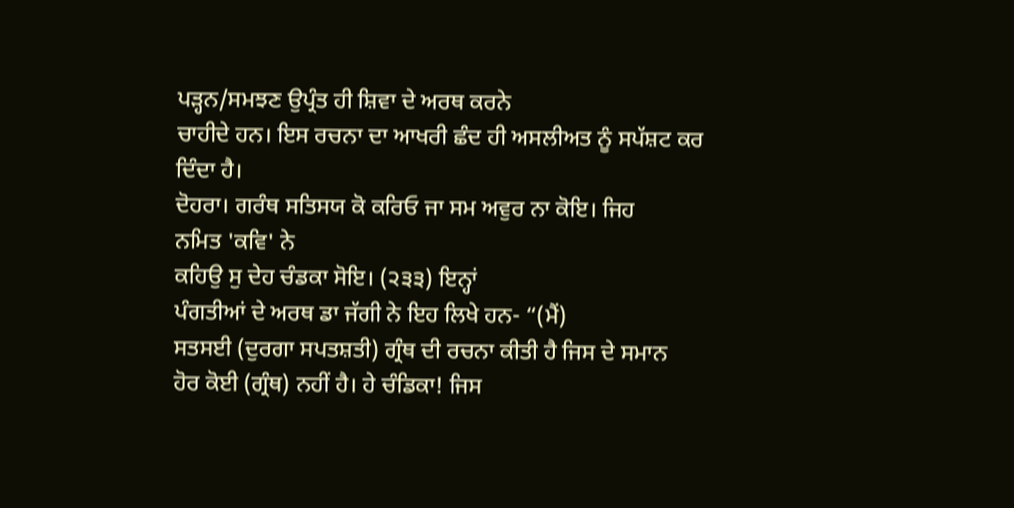ਪੜ੍ਹਨ/ਸਮਝਣ ਉਪ੍ਰੰਤ ਹੀ ਸ਼ਿਵਾ ਦੇ ਅਰਥ ਕਰਨੇ
ਚਾਹੀਦੇ ਹਨ। ਇਸ ਰਚਨਾ ਦਾ ਆਖਰੀ ਛੰਦ ਹੀ ਅਸਲੀਅਤ ਨੂੰ ਸਪੱਸ਼ਟ ਕਰ
ਦਿੰਦਾ ਹੈ।
ਦੋਹਰਾ। ਗਰੰਥ ਸਤਿਸਯ ਕੋ ਕਰਿਓ ਜਾ ਸਮ ਅਵੁਰ ਨਾ ਕੋਇ। ਜਿਹ
ਨਮਿਤ 'ਕਵਿ' ਨੇ
ਕਹਿਉ ਸੁ ਦੇਹ ਚੰਡਕਾ ਸੋਇ। (੨੩੩) ਇਨ੍ਹਾਂ
ਪੰਗਤੀਆਂ ਦੇ ਅਰਥ ਡਾ ਜੱਗੀ ਨੇ ਇਹ ਲਿਖੇ ਹਨ- “(ਮੈਂ)
ਸਤਸਈ (ਦੁਰਗਾ ਸਪਤਸ਼ਤੀ) ਗ੍ਰੰਥ ਦੀ ਰਚਨਾ ਕੀਤੀ ਹੈ ਜਿਸ ਦੇ ਸਮਾਨ
ਹੋਰ ਕੋਈ (ਗ੍ਰੰਥ) ਨਹੀਂ ਹੈ। ਹੇ ਚੰਡਿਕਾ! ਜਿਸ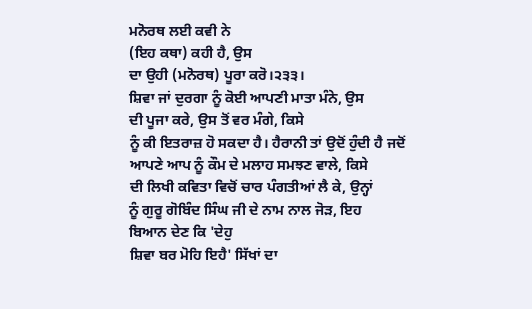ਮਨੋਰਥ ਲਈ ਕਵੀ ਨੇ
(ਇਹ ਕਥਾ) ਕਹੀ ਹੈ, ਉਸ
ਦਾ ਉਹੀ (ਮਨੋਰਥ) ਪੂਰਾ ਕਰੋ।੨੩੩।
ਸ਼ਿਵਾ ਜਾਂ ਦੁਰਗਾ ਨੂੰ ਕੋਈ ਆਪਣੀ ਮਾਤਾ ਮੰਨੇ, ਉਸ
ਦੀ ਪੂਜਾ ਕਰੇ, ਉਸ ਤੋਂ ਵਰ ਮੰਗੇ, ਕਿਸੇ
ਨੂੰ ਕੀ ਇਤਰਾਜ਼ ਹੋ ਸਕਦਾ ਹੈ। ਹੈਰਾਨੀ ਤਾਂ ਉਦੋਂ ਹੁੰਦੀ ਹੈ ਜਦੋਂ
ਆਪਣੇ ਆਪ ਨੂੰ ਕੌਮ ਦੇ ਮਲਾਹ ਸਮਝਣ ਵਾਲੇ, ਕਿਸੇ
ਦੀ ਲਿਖੀ ਕਵਿਤਾ ਵਿਚੋਂ ਚਾਰ ਪੰਗਤੀਆਂ ਲੈ ਕੇ, ਉਨ੍ਹਾਂ
ਨੂੰ ਗੁਰੂ ਗੋਬਿੰਦ ਸਿੰਘ ਜੀ ਦੇ ਨਾਮ ਨਾਲ ਜੋੜ, ਇਹ
ਬਿਆਨ ਦੇਣ ਕਿ 'ਦੇਹੁ
ਸ਼ਿਵਾ ਬਰ ਮੋਹਿ ਇਹੈ' ਸਿੱਖਾਂ ਦਾ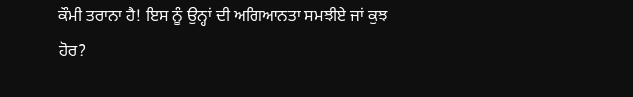ਕੌਮੀ ਤਰਾਨਾ ਹੈ! ਇਸ ਨੂੰ ਉਨ੍ਹਾਂ ਦੀ ਅਗਿਆਨਤਾ ਸਮਝੀਏ ਜਾਂ ਕੁਝ
ਹੋਰ?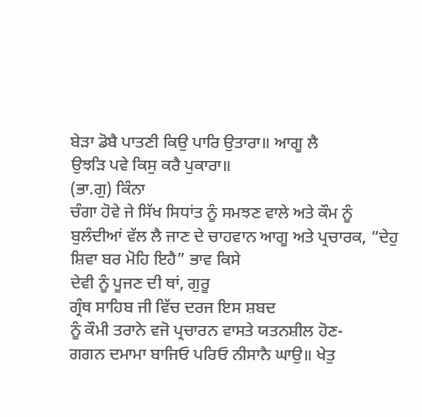ਬੇੜਾ ਡੋਬੈ ਪਾਤਣੀ ਕਿਉ ਪਾਰਿ ਉਤਾਰਾ॥ ਆਗੂ ਲੈ
ਉਝੜਿ ਪਵੇ ਕਿਸੁ ਕਰੈ ਪੁਕਾਰਾ॥
(ਭਾ.ਗੁ) ਕਿੰਨਾ
ਚੰਗਾ ਹੋਵੇ ਜੇ ਸਿੱਖ ਸਿਧਾਂਤ ਨੂੰ ਸਮਝਣ ਵਾਲੇ ਅਤੇ ਕੌਮ ਨੂੰ
ਬੁਲੰਦੀਆਂ ਵੱਲ ਲੈ ਜਾਣ ਦੇ ਚਾਹਵਾਨ ਆਗੂ ਅਤੇ ਪ੍ਰਚਾਰਕ, “ਦੇਹੁ
ਸ਼ਿਵਾ ਬਰ ਮੋਹਿ ਇਹੈ” ਭਾਵ ਕਿਸੇ
ਦੇਵੀ ਨੂੰ ਪੂਜਣ ਦੀ ਥਾਂ, ਗੁਰੂ
ਗ੍ਰੰਥ ਸਾਹਿਬ ਜੀ ਵਿੱਚ ਦਰਜ ਇਸ ਸ਼ਬਦ
ਨੂੰ ਕੌਮੀ ਤਰਾਨੇ ਵਜੋ ਪ੍ਰਚਾਰਨ ਵਾਸਤੇ ਯਤਨਸ਼ੀਲ ਹੋਣ-
ਗਗਨ ਦਮਾਮਾ ਬਾਜਿਓ ਪਰਿਓ ਨੀਸਾਨੈ ਘਾਉ॥ ਖੇਤੁ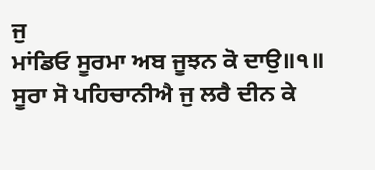ਜੁ
ਮਾਂਡਿਓ ਸੂਰਮਾ ਅਬ ਜੂਝਨ ਕੋ ਦਾਉ॥੧॥
ਸੂਰਾ ਸੋ ਪਹਿਚਾਨੀਐ ਜੁ ਲਰੈ ਦੀਨ ਕੇ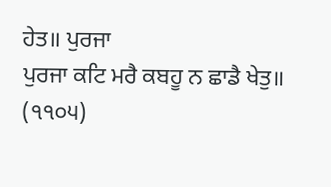ਹੇਤ॥ ਪੁਰਜਾ
ਪੁਰਜਾ ਕਟਿ ਮਰੈ ਕਬਹੂ ਨ ਛਾਡੈ ਖੇਤੁ॥
(੧੧੦੫)